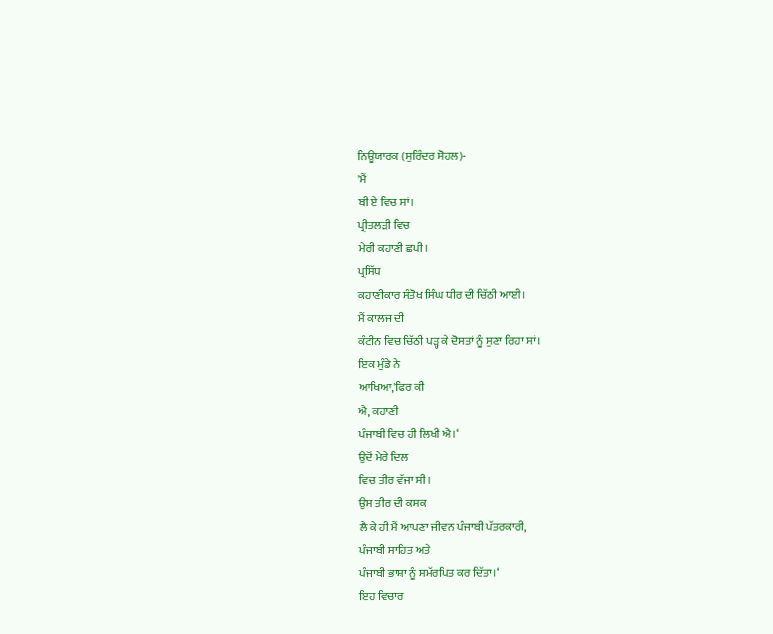ਨਿਊਯਾਰਕ (ਸੁਰਿੰਦਰ ਸੋਹਲ)-
'ਮੈਂ
ਬੀ ਏ ਵਿਚ ਸਾਂ।
ਪ੍ਰੀਤਲੜੀ ਵਿਚ
ਮੇਰੀ ਕਹਾਣੀ ਛਪੀ।
ਪ੍ਰਸਿੱਧ
ਕਹਾਣੀਕਾਰ ਸੰਤੋਖ ਸਿੰਘ ਧੀਰ ਦੀ ਚਿੱਠੀ ਆਈ।
ਮੈਂ ਕਾਲਜ ਦੀ
ਕੰਟੀਨ ਵਿਚ ਚਿੱਠੀ ਪੜ੍ਹ ਕੇ ਦੋਸਤਾਂ ਨੂੰ ਸੁਣਾ ਰਿਹਾ ਸਾਂ।
ਇਕ ਮੁੰਡੇ ਨੇ
ਆਖਿਆ,'ਫਿਰ ਕੀ
ਐ, ਕਹਾਣੀ
ਪੰਜਾਬੀ ਵਿਚ ਹੀ ਲਿਖੀ ਐ।‘
ਉਦੋਂ ਮੇਰੇ ਦਿਲ
ਵਿਚ ਤੀਰ ਵੱਜਾ ਸੀ।
ਉਸ ਤੀਰ ਦੀ ਕਸਕ
ਲੈ ਕੇ ਹੀ ਮੈਂ ਆਪਣਾ ਜੀਵਨ ਪੰਜਾਬੀ ਪੱਤਰਕਾਰੀ,
ਪੰਜਾਬੀ ਸਾਹਿਤ ਅਤੇ
ਪੰਜਾਬੀ ਭਾਸ਼ਾ ਨੂੰ ਸਮੱਰਪਿਤ ਕਰ ਦਿੱਤਾ।‘
ਇਹ ਵਿਚਾਰ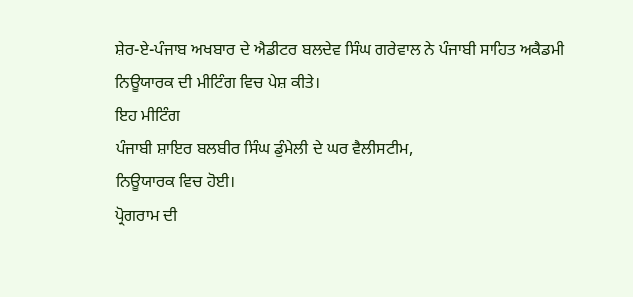ਸ਼ੇਰ-ਏ-ਪੰਜਾਬ ਅਖਬਾਰ ਦੇ ਐਡੀਟਰ ਬਲਦੇਵ ਸਿੰਘ ਗਰੇਵਾਲ ਨੇ ਪੰਜਾਬੀ ਸਾਹਿਤ ਅਕੈਡਮੀ
ਨਿਊਯਾਰਕ ਦੀ ਮੀਟਿੰਗ ਵਿਚ ਪੇਸ਼ ਕੀਤੇ।
ਇਹ ਮੀਟਿੰਗ
ਪੰਜਾਬੀ ਸ਼ਾਇਰ ਬਲਬੀਰ ਸਿੰਘ ਡੁੰਮੇਲੀ ਦੇ ਘਰ ਵੈਲੀਸਟੀਮ,
ਨਿਊਯਾਰਕ ਵਿਚ ਹੋਈ।
ਪ੍ਰੋਗਰਾਮ ਦੀ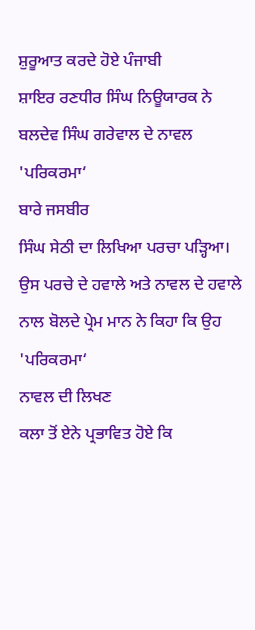ਸ਼ੁਰੂਆਤ ਕਰਦੇ ਹੋਏ ਪੰਜਾਬੀ
ਸ਼ਾਇਰ ਰਣਧੀਰ ਸਿੰਘ ਨਿਊਯਾਰਕ ਨੇ ਬਲਦੇਵ ਸਿੰਘ ਗਰੇਵਾਲ ਦੇ ਨਾਵਲ
'ਪਰਿਕਰਮਾ‘
ਬਾਰੇ ਜਸਬੀਰ
ਸਿੰਘ ਸੇਠੀ ਦਾ ਲਿਖਿਆ ਪਰਚਾ ਪੜ੍ਹਿਆ।
ਉਸ ਪਰਚੇ ਦੇ ਹਵਾਲੇ ਅਤੇ ਨਾਵਲ ਦੇ ਹਵਾਲੇ
ਨਾਲ ਬੋਲਦੇ ਪ੍ਰੇਮ ਮਾਨ ਨੇ ਕਿਹਾ ਕਿ ਉਹ
'ਪਰਿਕਰਮਾ‘
ਨਾਵਲ ਦੀ ਲਿਖਣ
ਕਲਾ ਤੋਂ ਏਨੇ ਪ੍ਰਭਾਵਿਤ ਹੋਏ ਕਿ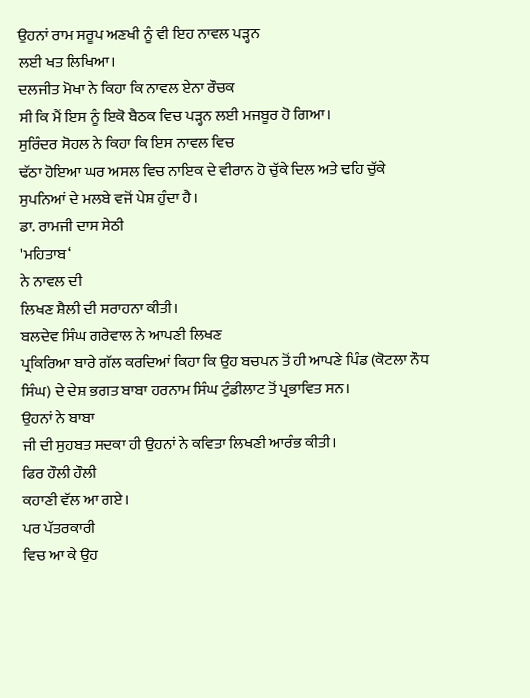ਉਹਨਾਂ ਰਾਮ ਸਰੂਪ ਅਣਖੀ ਨੂੰ ਵੀ ਇਹ ਨਾਵਲ ਪੜ੍ਹਨ
ਲਈ ਖਤ ਲਿਖਿਆ।
ਦਲਜੀਤ ਮੋਖਾ ਨੇ ਕਿਹਾ ਕਿ ਨਾਵਲ ਏਨਾ ਰੌਚਕ
ਸੀ ਕਿ ਮੈਂ ਇਸ ਨੂੰ ਇਕੋ ਬੈਠਕ ਵਿਚ ਪੜ੍ਹਨ ਲਈ ਮਜਬੂਰ ਹੋ ਗਿਆ।
ਸੁਰਿੰਦਰ ਸੋਹਲ ਨੇ ਕਿਹਾ ਕਿ ਇਸ ਨਾਵਲ ਵਿਚ
ਢੱਠਾ ਹੋਇਆ ਘਰ ਅਸਲ ਵਿਚ ਨਾਇਕ ਦੇ ਵੀਰਾਨ ਹੋ ਚੁੱਕੇ ਦਿਲ ਅਤੇ ਢਹਿ ਚੁੱਕੇ
ਸੁਪਨਿਆਂ ਦੇ ਮਲਬੇ ਵਜੋਂ ਪੇਸ਼ ਹੁੰਦਾ ਹੈ।
ਡਾ. ਰਾਮਜੀ ਦਾਸ ਸੇਠੀ
'ਮਹਿਤਾਬ‘
ਨੇ ਨਾਵਲ ਦੀ
ਲਿਖਣ ਸ਼ੈਲੀ ਦੀ ਸਰਾਹਨਾ ਕੀਤੀ।
ਬਲਦੇਵ ਸਿੰਘ ਗਰੇਵਾਲ ਨੇ ਆਪਣੀ ਲਿਖਣ
ਪ੍ਰਕਿਰਿਆ ਬਾਰੇ ਗੱਲ ਕਰਦਿਆਂ ਕਿਹਾ ਕਿ ਉਹ ਬਚਪਨ ਤੋਂ ਹੀ ਆਪਣੇ ਪਿੰਡ (ਕੋਟਲਾ ਨੌਧ
ਸਿੰਘ) ਦੇ ਦੇਸ਼ ਭਗਤ ਬਾਬਾ ਹਰਨਾਮ ਸਿੰਘ ਟੁੰਡੀਲਾਟ ਤੋਂ ਪ੍ਰਭਾਵਿਤ ਸਨ।
ਉਹਨਾਂ ਨੇ ਬਾਬਾ
ਜੀ ਦੀ ਸੁਹਬਤ ਸਦਕਾ ਹੀ ਉਹਨਾਂ ਨੇ ਕਵਿਤਾ ਲਿਖਣੀ ਆਰੰਭ ਕੀਤੀ।
ਫਿਰ ਹੌਲੀ ਹੌਲੀ
ਕਹਾਣੀ ਵੱਲ ਆ ਗਏ।
ਪਰ ਪੱਤਰਕਾਰੀ
ਵਿਚ ਆ ਕੇ ਉਹ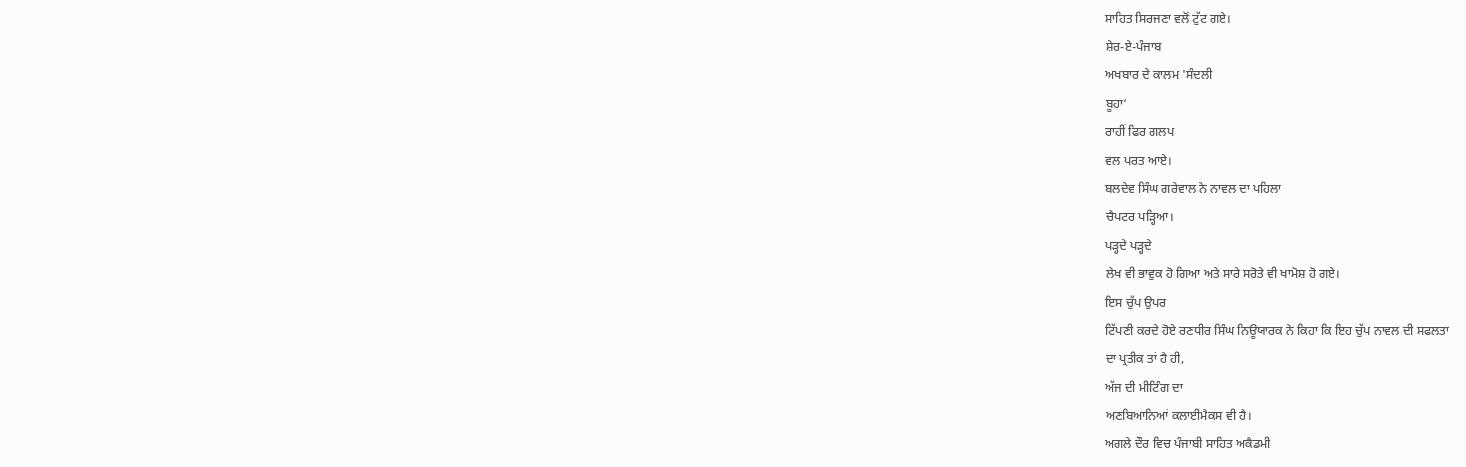ਸਾਹਿਤ ਸਿਰਜਣਾ ਵਲੋਂ ਟੁੱਟ ਗਏ।
ਸ਼ੇਰ-ਏ-ਪੰਜਾਬ
ਅਖਬਾਰ ਦੇ ਕਾਲਮ 'ਸੰਦਲੀ
ਬੂਹਾ‘
ਰਾਹੀਂ ਫਿਰ ਗਲਪ
ਵਲ ਪਰਤ ਆਏ।
ਬਲਦੇਵ ਸਿੰਘ ਗਰੇਵਾਲ ਨੇ ਨਾਵਲ ਦਾ ਪਹਿਲਾ
ਚੈਪਟਰ ਪੜ੍ਹਿਆ।
ਪੜ੍ਹਦੇ ਪੜ੍ਹਦੇ
ਲੇਖ ਵੀ ਭਾਵੁਕ ਹੋ ਗਿਆ ਅਤੇ ਸਾਰੇ ਸਰੋਤੇ ਵੀ ਖਾਮੋਸ਼ ਹੋ ਗਏ।
ਇਸ ਚੁੱਪ ਉਪਰ
ਟਿੱਪਣੀ ਕਰਦੇ ਹੋਏ ਰਣਧੀਰ ਸਿੰਘ ਨਿਊਯਾਰਕ ਨੇ ਕਿਹਾ ਕਿ ਇਹ ਚੁੱਪ ਨਾਵਲ ਦੀ ਸਫਲਤਾ
ਦਾ ਪ੍ਰਤੀਕ ਤਾਂ ਹੈ ਹੀ,
ਅੱਜ ਦੀ ਮੀਟਿੰਗ ਦਾ
ਅਣਬਿਆਨਿਆਂ ਕਲਾਈਮੈਕਸ ਵੀ ਹੈ।
ਅਗਲੇ ਦੌਰ ਵਿਚ ਪੰਜਾਬੀ ਸਾਹਿਤ ਅਕੈਡਮੀ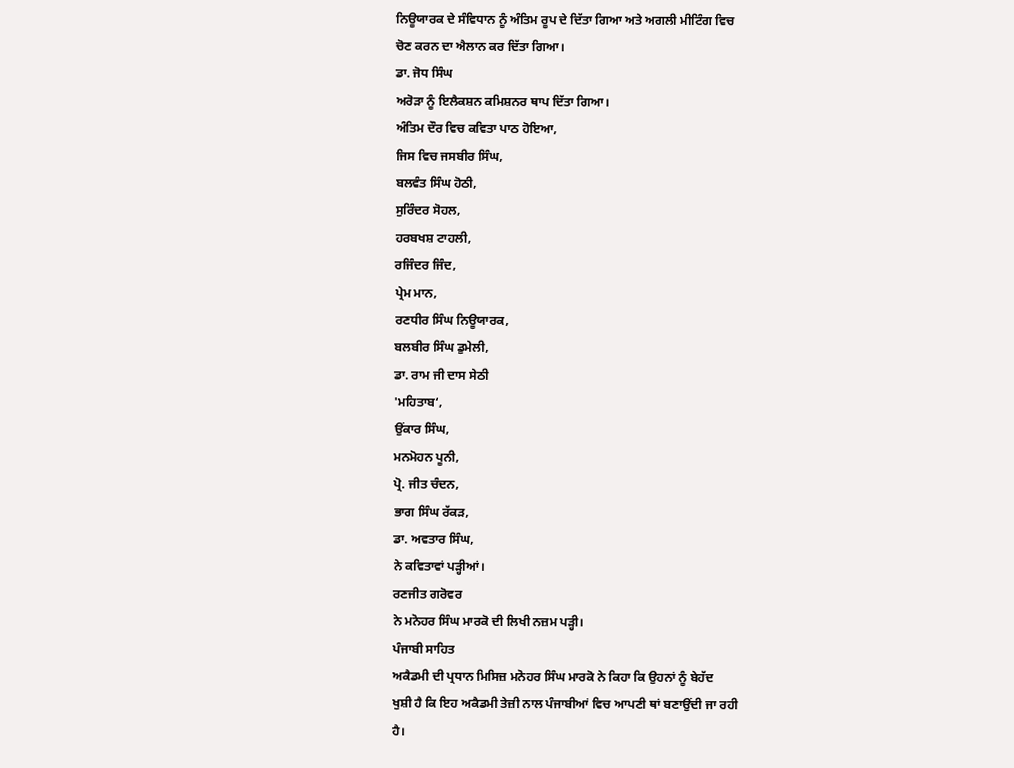ਨਿਊਯਾਰਕ ਦੇ ਸੰਵਿਧਾਨ ਨੂੰ ਅੰਤਿਮ ਰੂਪ ਦੇ ਦਿੱਤਾ ਗਿਆ ਅਤੇ ਅਗਲੀ ਮੀਟਿੰਗ ਵਿਚ
ਚੋਣ ਕਰਨ ਦਾ ਐਲਾਨ ਕਰ ਦਿੱਤਾ ਗਿਆ।
ਡਾ. ਜੋਧ ਸਿੰਘ
ਅਰੋੜਾ ਨੂੰ ਇਲੈਕਸ਼ਨ ਕਮਿਸ਼ਨਰ ਥਾਪ ਦਿੱਤਾ ਗਿਆ।
ਅੰਤਿਮ ਦੌਰ ਵਿਚ ਕਵਿਤਾ ਪਾਠ ਹੋਇਆ,
ਜਿਸ ਵਿਚ ਜਸਬੀਰ ਸਿੰਘ,
ਬਲਵੰਤ ਸਿੰਘ ਹੋਠੀ,
ਸੁਰਿੰਦਰ ਸੋਹਲ,
ਹਰਬਖਸ਼ ਟਾਹਲੀ,
ਰਜਿੰਦਰ ਜਿੰਦ,
ਪ੍ਰੇਮ ਮਾਨ,
ਰਣਧੀਰ ਸਿੰਘ ਨਿਊਯਾਰਕ,
ਬਲਬੀਰ ਸਿੰਘ ਡੁਮੇਲੀ,
ਡਾ. ਰਾਮ ਜੀ ਦਾਸ ਸੇਠੀ
'ਮਹਿਤਾਬ‘,
ਉਂਕਾਰ ਸਿੰਘ,
ਮਨਮੋਹਨ ਪੂਨੀ,
ਪ੍ਰੋ. ਜੀਤ ਚੰਦਨ,
ਭਾਗ ਸਿੰਘ ਰੱਕੜ,
ਡਾ. ਅਵਤਾਰ ਸਿੰਘ,
ਨੇ ਕਵਿਤਾਵਾਂ ਪੜ੍ਹੀਆਂ।
ਰਣਜੀਤ ਗਰੋਵਰ
ਨੇ ਮਨੋਹਰ ਸਿੰਘ ਮਾਰਕੋ ਦੀ ਲਿਖੀ ਨਜ਼ਮ ਪੜ੍ਹੀ।
ਪੰਜਾਬੀ ਸਾਹਿਤ
ਅਕੈਡਮੀ ਦੀ ਪ੍ਰਧਾਨ ਮਿਸਿਜ਼ ਮਨੋਹਰ ਸਿੰਘ ਮਾਰਕੋ ਨੇ ਕਿਹਾ ਕਿ ਉਹਨਾਂ ਨੂੰ ਬੇਹੱਦ
ਖੁਸ਼ੀ ਹੈ ਕਿ ਇਹ ਅਕੈਡਮੀ ਤੇਜ਼ੀ ਨਾਲ ਪੰਜਾਬੀਆਂ ਵਿਚ ਆਪਣੀ ਥਾਂ ਬਣਾਉਂਦੀ ਜਾ ਰਹੀ
ਹੈ।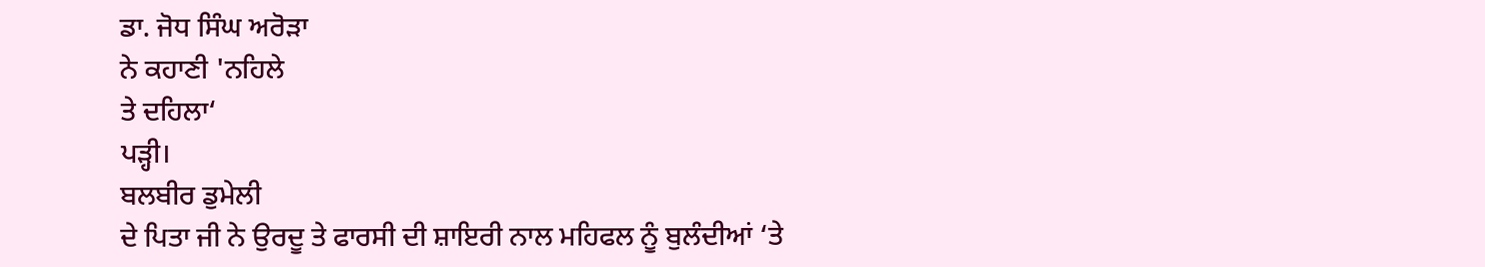ਡਾ. ਜੋਧ ਸਿੰਘ ਅਰੋੜਾ
ਨੇ ਕਹਾਣੀ 'ਨਹਿਲੇ
ਤੇ ਦਹਿਲਾ‘
ਪੜ੍ਹੀ।
ਬਲਬੀਰ ਡੁਮੇਲੀ
ਦੇ ਪਿਤਾ ਜੀ ਨੇ ਉਰਦੂ ਤੇ ਫਾਰਸੀ ਦੀ ਸ਼ਾਇਰੀ ਨਾਲ ਮਹਿਫਲ ਨੂੰ ਬੁਲੰਦੀਆਂ ‘ਤੇ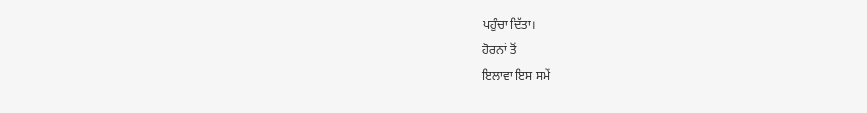ਪਹੁੰਚਾ ਦਿੱਤਾ।
ਹੋਰਨਾਂ ਤੋਂ
ਇਲਾਵਾ ਇਸ ਸਮੇਂ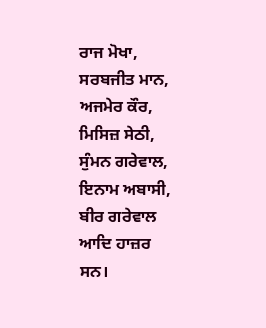ਰਾਜ ਮੋਖਾ,
ਸਰਬਜੀਤ ਮਾਨ,
ਅਜਮੇਰ ਕੌਰ,
ਮਿਸਿਜ਼ ਸੇਠੀ,
ਸੁੰਮਨ ਗਰੇਵਾਲ,
ਇਨਾਮ ਅਬਾਸੀ,
ਬੀਰ ਗਰੇਵਾਲ ਆਦਿ ਹਾਜ਼ਰ
ਸਨ।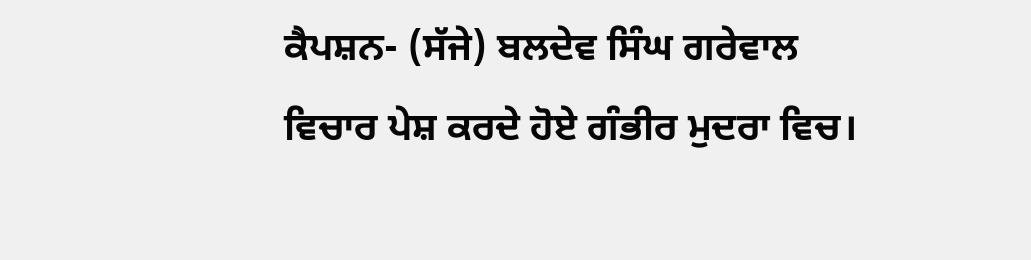ਕੈਪਸ਼ਨ- (ਸੱਜੇ) ਬਲਦੇਵ ਸਿੰਘ ਗਰੇਵਾਲ
ਵਿਚਾਰ ਪੇਸ਼ ਕਰਦੇ ਹੋਏ ਗੰਭੀਰ ਮੁਦਰਾ ਵਿਚ।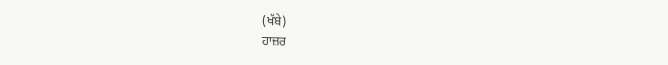(ਖੱਬੇ)
ਹਾਜ਼ਰ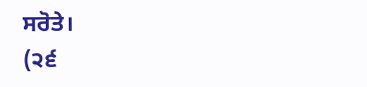ਸਰੋਤੇ।
(੨੬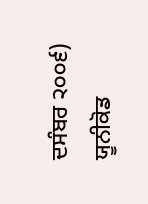ਦਸੰਬਰ ੨੦੦੬) ਯੂਨੀਕੋਡ